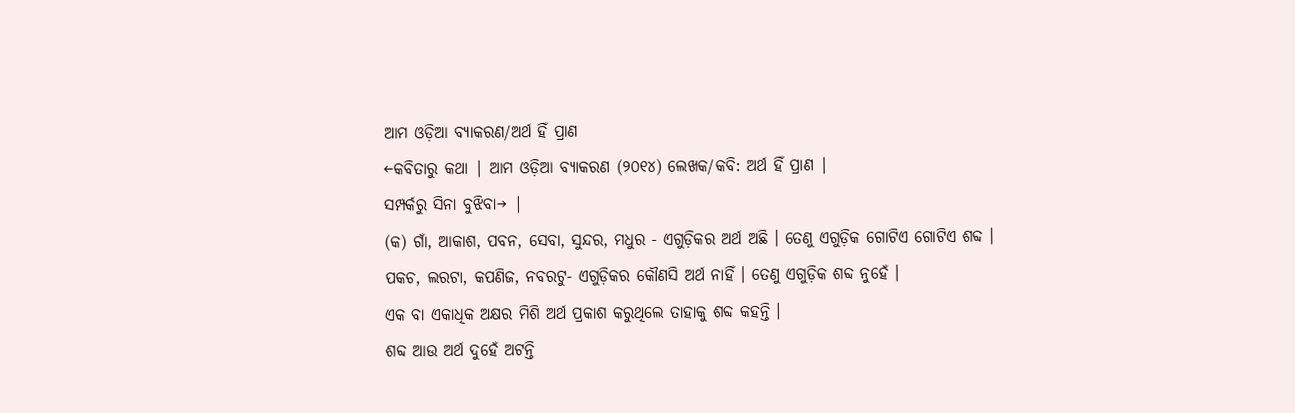ଆମ ଓଡ଼ିଆ ବ୍ୟାକରଣ/ଅର୍ଥ ହିଁ ପ୍ରାଣ
←କବିତାରୁ କଥା | ଆମ ଓଡ଼ିଆ ବ୍ୟାକରଣ (୨୦୧୪) ଲେଖକ/କବି: ଅର୍ଥ ହିଁ ପ୍ରାଣ |
ସମ୍ପର୍କରୁ ସିନା ବୁଝିବା→ |
(କ) ଗାଁ, ଆକାଶ, ପବନ, ସେବା, ସୁନ୍ଦର, ମଧୁର - ଏଗୁଡ଼ିକର ଅର୍ଥ ଅଛି । ତେଣୁ ଏଗୁଡ଼ିକ ଗୋଟିଏ ଗୋଟିଏ ଶବ୍ଦ ।
ପକଚ, ଲରଟା, କପଣିଜ, ନବରଟୁ- ଏଗୁଡ଼ିକର କୌଣସି ଅର୍ଥ ନାହିଁ । ତେଣୁ ଏଗୁଡ଼ିକ ଶବ୍ଦ ନୁହେଁ ।
ଏକ ବା ଏକାଧିକ ଅକ୍ଷର ମିଶି ଅର୍ଥ ପ୍ରକାଶ କରୁଥିଲେ ତାହାକୁ ଶବ୍ଦ କହନ୍ତି ।
ଶବ୍ଦ ଆଉ ଅର୍ଥ ଦୁହେଁ ଅଟନ୍ତି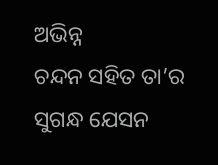ଅଭିନ୍ନ
ଚନ୍ଦନ ସହିତ ତା’ର ସୁଗନ୍ଧ ଯେସନ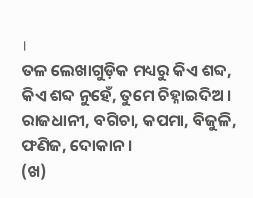।
ତଳ ଲେଖାଗୁଡ଼ିକ ମଧ୍ୟରୁ କିଏ ଶବ୍ଦ, କିଏ ଶବ୍ଦ ନୁହେଁ, ତୁମେ ଚିହ୍ନାଇଦିଅ ।
ରାଜଧାନୀ, ବଗିଚା, କପମା, ବିଜୁଳି, ଫଣିଜ, ଦୋକାନ ।
(ଖ)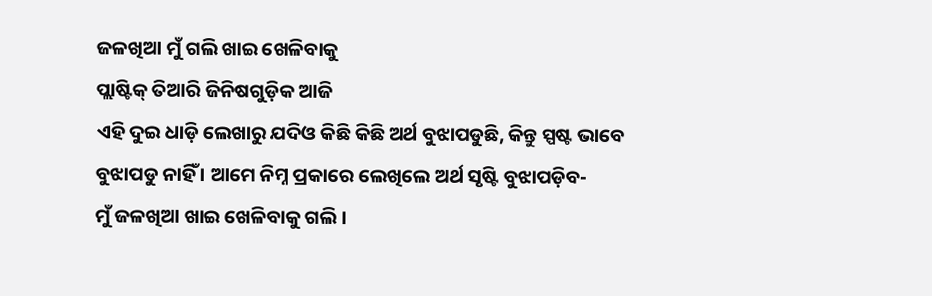ଜଳଖିଆ ମୁଁ ଗଲି ଖାଇ ଖେଳିବାକୁ
ପ୍ଲାଷ୍ଟିକ୍ ତିଆରି ଜିନିଷଗୁଡ଼ିକ ଆଜି
ଏହି ଦୁଇ ଧାଡ଼ି ଲେଖାରୁ ଯଦିଓ କିଛି କିଛି ଅର୍ଥ ବୁଝାପଡୁଛି, କିନ୍ତୁ ସ୍ପଷ୍ଟ ଭାବେ ବୁଝାପଡୁ ନାହିଁ । ଆମେ ନିମ୍ନ ପ୍ରକାରେ ଲେଖିଲେ ଅର୍ଥ ସୃଷ୍ଟି ବୁଝାପଡ଼ିବ-
ମୁଁ ଜଳଖିଆ ଖାଇ ଖେଳିବାକୁ ଗଲି ।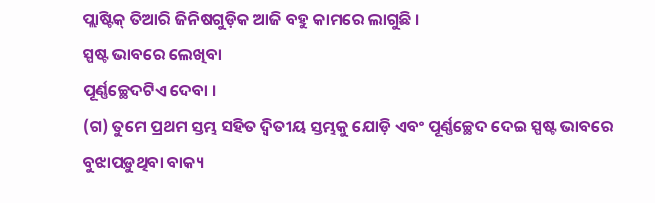ପ୍ଲାଷ୍ଟିକ୍ ତିଆରି ଜିନିଷଗୁଡ଼ିକ ଆଜି ବହୁ କାମରେ ଲାଗୁଛି ।
ସ୍ପଷ୍ଟ ଭାବରେ ଲେଖିବା
ପୂର୍ଣ୍ଣଚ୍ଛେଦଟିଏ ଦେବା ।
(ଗ) ତୁମେ ପ୍ରଥମ ସ୍ତମ୍ଭ ସହିତ ଦ୍ୱିତୀୟ ସ୍ତମ୍ଭକୁ ଯୋଡ଼ି ଏବଂ ପୂର୍ଣ୍ଣଚ୍ଛେଦ ଦେଇ ସ୍ପଷ୍ଟ ଭାବରେ ବୁଝାପଡ଼ୁଥିବା ବାକ୍ୟ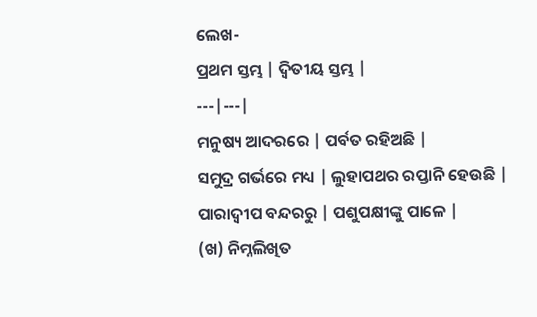ଲେଖ-
ପ୍ରଥମ ସ୍ତମ୍ଭ | ଦ୍ୱିତୀୟ ସ୍ତମ୍ଭ |
---|---|
ମନୁଷ୍ୟ ଆଦରରେ | ପର୍ବତ ରହିଅଛି |
ସମୁଦ୍ର ଗର୍ଭରେ ମଧ୍ୟ | ଲୁହାପଥର ରପ୍ତାନି ହେଉଛି |
ପାରାଦ୍ୱୀପ ବନ୍ଦରରୁ | ପଶୁପକ୍ଷୀଙ୍କୁ ପାଳେ |
(ଖ) ନିମ୍ନଲିଖିତ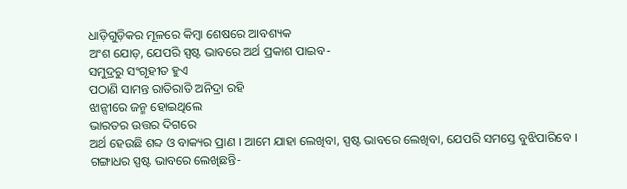ଧାଡ଼ିଗୁଡ଼ିକର ମୂଳରେ କିମ୍ବା ଶେଷରେ ଆବଶ୍ୟକ
ଅଂଶ ଯୋଡ଼, ଯେପରି ସ୍ପଷ୍ଟ ଭାବରେ ଅର୍ଥ ପ୍ରକାଶ ପାଇବ-
ସମୁଦ୍ରରୁ ସଂଗୃହୀତ ହୁଏ
ପଠାଣି ସାମନ୍ତ ରାତିରାତି ଅନିଦ୍ରା ରହି
ଝାନ୍ସୀରେ ଜନ୍ମ ହୋଇଥିଲେ
ଭାରତର ଉତ୍ତର ଦିଗରେ
ଅର୍ଥ ହେଉଛି ଶବ୍ଦ ଓ ବାକ୍ୟର ପ୍ରାଣ । ଆମେ ଯାହା ଲେଖିବା, ସ୍ପଷ୍ଟ ଭାବରେ ଲେଖିବା, ଯେପରି ସମସ୍ତେ ବୁଝିପାରିବେ ।
ଗଙ୍ଗାଧର ସ୍ପଷ୍ଟ ଭାବରେ ଲେଖିଛନ୍ତି-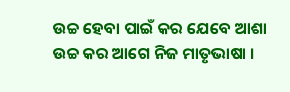ଉଚ୍ଚ ହେବା ପାଇଁ କର ଯେବେ ଆଶା
ଉଚ୍ଚ କର ଆଗେ ନିଜ ମାତୃଭାଷା ।